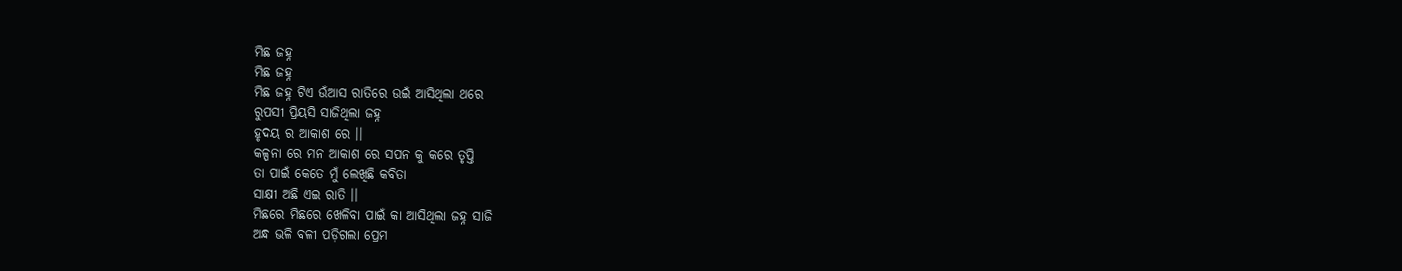ମିଛ ଜହ୍ନ
ମିଛ ଜହ୍ନ
ମିଛ ଜହ୍ନ ଟିଏ ଉଁଆସ ରାତିରେ ଉଇଁ ଆସିଥିଲା ଥରେ
ରୁପସୀ ପ୍ରିୟସି ସାଜିଥିଲା ଜହ୍ନ
ହୃଦୟ ର ଆକାଶ ରେ ।।
କଳ୍ପନା ରେ ମନ ଆକାଶ ରେ ସପନ କୁ କରେ ତୃପ୍ତି
ତା ପାଇଁ କେତେ ମୁଁ ଲେଖିଛି କବିତା
ସାକ୍ଷୀ ଅଛି ଏଇ ରାତି ।।
ମିଛରେ ମିଛରେ ଖେଳିବା ପାଇଁ କା ଆସିଥିଲା ଜହ୍ନ ସାଜି
ଅନ୍ଧ ଭଳି ବଳୀ ପଡ଼ିଗଲା ପ୍ରେମ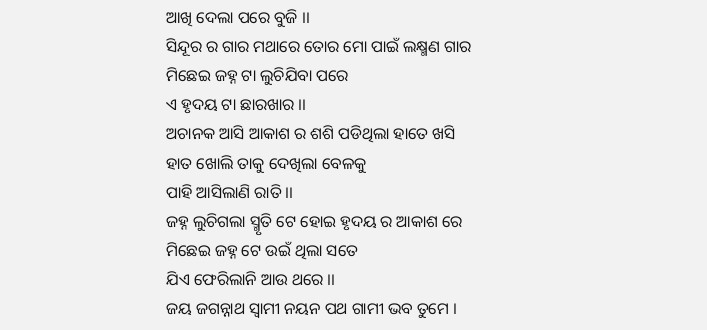ଆଖି ଦେଲା ପରେ ବୁଜି ।।
ସିନ୍ଦୂର ର ଗାର ମଥାରେ ତୋର ମୋ ପାଇଁ ଲକ୍ଷ୍ମଣ ଗାର
ମିଛେଇ ଜହ୍ନ ଟା ଲୁଚିଯିବା ପରେ
ଏ ହୃଦୟ ଟା ଛାରଖାର ।।
ଅଚାନକ ଆସି ଆକାଶ ର ଶଶି ପଡିଥିଲା ହାତେ ଖସି
ହାତ ଖୋଲି ତାକୁ ଦେଖିଲା ବେଳକୁ
ପାହି ଆସିଲାଣି ରାତି ।।
ଜହ୍ନ ଲୁଚିଗଲା ସ୍ମୃତି ଟେ ହୋଇ ହୃଦୟ ର ଆକାଶ ରେ
ମିଛେଇ ଜହ୍ନ ଟେ ଉଇଁ ଥିଲା ସତେ
ଯିଏ ଫେରିଲାନି ଆଉ ଥରେ ।।
ଜୟ ଜଗନ୍ନାଥ ସ୍ବାମୀ ନୟନ ପଥ ଗାମୀ ଭବ ତୁମେ ।